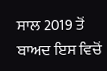ਸਾਲ 2019 ਤੋਂ ਬਾਅਦ ਇਸ ਵਿਚੋਂ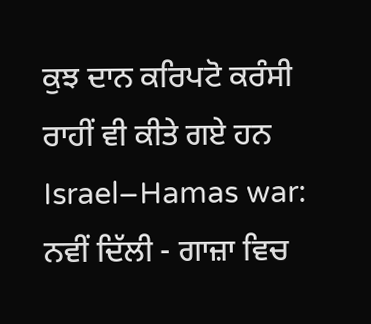ਕੁਝ ਦਾਨ ਕਰਿਪਟੋ ਕਰੰਸੀ ਰਾਹੀਂ ਵੀ ਕੀਤੇ ਗਏ ਹਨ
Israel–Hamas war: ਨਵੀਂ ਦਿੱਲੀ - ਗਾਜ਼ਾ ਵਿਚ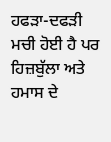ਹਫੜਾ-ਦਫੜੀ ਮਚੀ ਹੋਈ ਹੈ ਪਰ ਹਿਜ਼ਬੁੱਲਾ ਅਤੇ ਹਮਾਸ ਦੇ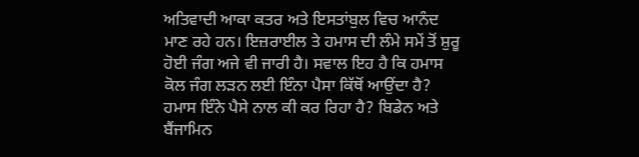ਅਤਿਵਾਦੀ ਆਕਾ ਕਤਰ ਅਤੇ ਇਸਤਾਂਬੁਲ ਵਿਚ ਆਨੰਦ ਮਾਣ ਰਹੇ ਹਨ। ਇਜ਼ਰਾਈਲ ਤੇ ਹਮਾਸ ਦੀ ਲੰਮੇ ਸਮੇਂ ਤੋਂ ਸ਼ੁਰੂ ਹੋਈ ਜੰਗ ਅਜੇ ਵੀ ਜਾਰੀ ਹੈ। ਸਵਾਲ ਇਹ ਹੈ ਕਿ ਹਮਾਸ ਕੋਲ ਜੰਗ ਲੜਨ ਲਈ ਇੰਨਾ ਪੈਸਾ ਕਿੱਥੋਂ ਆਉਂਦਾ ਹੈ? ਹਮਾਸ ਇੰਨੇ ਪੈਸੇ ਨਾਲ ਕੀ ਕਰ ਰਿਹਾ ਹੈ? ਬਿਡੇਨ ਅਤੇ ਬੈਂਜਾਮਿਨ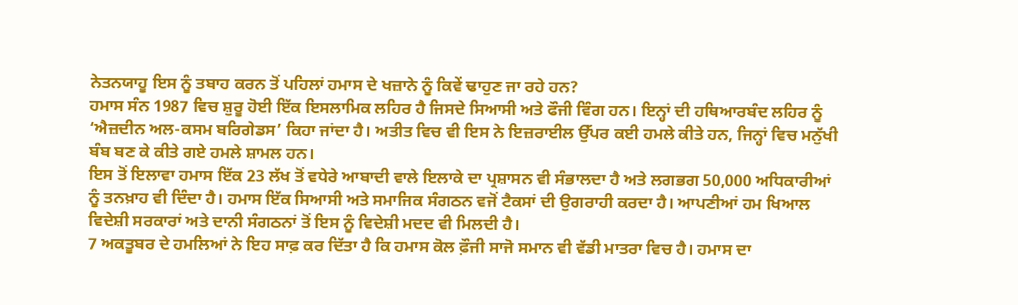ਨੇਤਨਯਾਹੂ ਇਸ ਨੂੰ ਤਬਾਹ ਕਰਨ ਤੋਂ ਪਹਿਲਾਂ ਹਮਾਸ ਦੇ ਖਜ਼ਾਨੇ ਨੂੰ ਕਿਵੇਂ ਢਾਹੁਣ ਜਾ ਰਹੇ ਹਨ?
ਹਮਾਸ ਸੰਨ 1987 ਵਿਚ ਸ਼ੁਰੂ ਹੋਈ ਇੱਕ ਇਸਲਾਮਿਕ ਲਹਿਰ ਹੈ ਜਿਸਦੇ ਸਿਆਸੀ ਅਤੇ ਫੌਜੀ ਵਿੰਗ ਹਨ। ਇਨ੍ਹਾਂ ਦੀ ਹਥਿਆਰਬੰਦ ਲਹਿਰ ਨੂੰ ‘ਐਜ਼ਦੀਨ ਅਲ-ਕਸਮ ਬਰਿਗੇਡਸ’ ਕਿਹਾ ਜਾਂਦਾ ਹੈ। ਅਤੀਤ ਵਿਚ ਵੀ ਇਸ ਨੇ ਇਜ਼ਰਾਈਲ ਉੱਪਰ ਕਈ ਹਮਲੇ ਕੀਤੇ ਹਨ, ਜਿਨ੍ਹਾਂ ਵਿਚ ਮਨੁੱਖੀ ਬੰਬ ਬਣ ਕੇ ਕੀਤੇ ਗਏ ਹਮਲੇ ਸ਼ਾਮਲ ਹਨ।
ਇਸ ਤੋਂ ਇਲਾਵਾ ਹਮਾਸ ਇੱਕ 23 ਲੱਖ ਤੋਂ ਵਧੇਰੇ ਆਬਾਦੀ ਵਾਲੇ ਇਲਾਕੇ ਦਾ ਪ੍ਰਸ਼ਾਸਨ ਵੀ ਸੰਭਾਲਦਾ ਹੈ ਅਤੇ ਲਗਭਗ 50,000 ਅਧਿਕਾਰੀਆਂ ਨੂੰ ਤਨਖ਼ਾਹ ਵੀ ਦਿੰਦਾ ਹੈ। ਹਮਾਸ ਇੱਕ ਸਿਆਸੀ ਅਤੇ ਸਮਾਜਿਕ ਸੰਗਠਨ ਵਜੋਂ ਟੈਕਸਾਂ ਦੀ ਉਗਰਾਹੀ ਕਰਦਾ ਹੈ। ਆਪਣੀਆਂ ਹਮ ਖਿਆਲ ਵਿਦੇਸ਼ੀ ਸਰਕਾਰਾਂ ਅਤੇ ਦਾਨੀ ਸੰਗਠਨਾਂ ਤੋਂ ਇਸ ਨੂੰ ਵਿਦੇਸ਼ੀ ਮਦਦ ਵੀ ਮਿਲਦੀ ਹੈ।
7 ਅਕਤੂਬਰ ਦੇ ਹਮਲਿਆਂ ਨੇ ਇਹ ਸਾਫ਼ ਕਰ ਦਿੱਤਾ ਹੈ ਕਿ ਹਮਾਸ ਕੋਲ ਫ਼ੌਜੀ ਸਾਜੋ ਸਮਾਨ ਵੀ ਵੱਡੀ ਮਾਤਰਾ ਵਿਚ ਹੈ। ਹਮਾਸ ਦਾ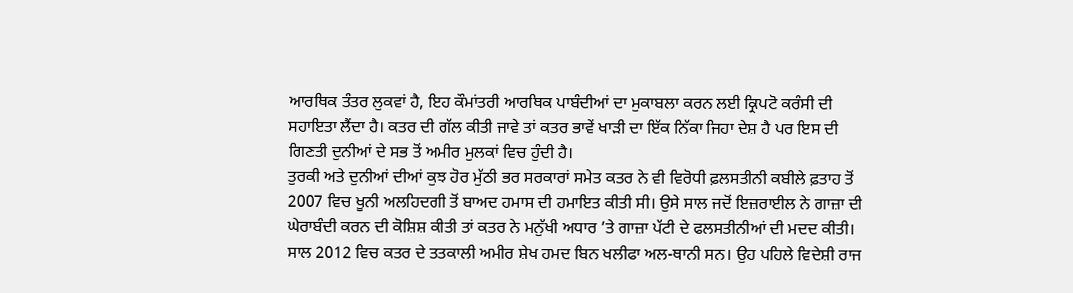ਆਰਥਿਕ ਤੰਤਰ ਲੁਕਵਾਂ ਹੈ, ਇਹ ਕੌਮਾਂਤਰੀ ਆਰਥਿਕ ਪਾਬੰਦੀਆਂ ਦਾ ਮੁਕਾਬਲਾ ਕਰਨ ਲਈ ਕ੍ਰਿਪਟੋ ਕਰੰਸੀ ਦੀ ਸਹਾਇਤਾ ਲੈਂਦਾ ਹੈ। ਕਤਰ ਦੀ ਗੱਲ ਕੀਤੀ ਜਾਵੇ ਤਾਂ ਕਤਰ ਭਾਵੇਂ ਖਾੜੀ ਦਾ ਇੱਕ ਨਿੱਕਾ ਜਿਹਾ ਦੇਸ਼ ਹੈ ਪਰ ਇਸ ਦੀ ਗਿਣਤੀ ਦੁਨੀਆਂ ਦੇ ਸਭ ਤੋਂ ਅਮੀਰ ਮੁਲਕਾਂ ਵਿਚ ਹੁੰਦੀ ਹੈ।
ਤੁਰਕੀ ਅਤੇ ਦੁਨੀਆਂ ਦੀਆਂ ਕੁਝ ਹੋਰ ਮੁੱਠੀ ਭਰ ਸਰਕਾਰਾਂ ਸਮੇਤ ਕਤਰ ਨੇ ਵੀ ਵਿਰੋਧੀ ਫ਼ਲਸਤੀਨੀ ਕਬੀਲੇ ਫ਼ਤਾਹ ਤੋਂ 2007 ਵਿਚ ਖੂਨੀ ਅਲਹਿਦਗੀ ਤੋਂ ਬਾਅਦ ਹਮਾਸ ਦੀ ਹਮਾਇਤ ਕੀਤੀ ਸੀ। ਉਸੇ ਸਾਲ ਜਦੋਂ ਇਜ਼ਰਾਈਲ ਨੇ ਗਾਜ਼ਾ ਦੀ ਘੇਰਾਬੰਦੀ ਕਰਨ ਦੀ ਕੋਸ਼ਿਸ਼ ਕੀਤੀ ਤਾਂ ਕਤਰ ਨੇ ਮਨੁੱਖੀ ਅਧਾਰ ’ਤੇ ਗਾਜ਼ਾ ਪੱਟੀ ਦੇ ਫਲਸਤੀਨੀਆਂ ਦੀ ਮਦਦ ਕੀਤੀ।
ਸਾਲ 2012 ਵਿਚ ਕਤਰ ਦੇ ਤਤਕਾਲੀ ਅਮੀਰ ਸ਼ੇਖ ਹਮਦ ਬਿਨ ਖਲੀਫਾ ਅਲ-ਥਾਨੀ ਸਨ। ਉਹ ਪਹਿਲੇ ਵਿਦੇਸ਼ੀ ਰਾਜ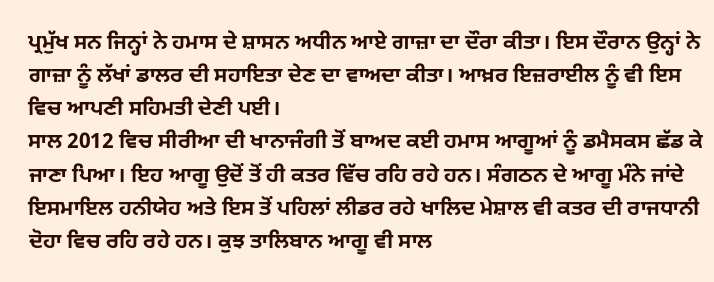ਪ੍ਰਮੁੱਖ ਸਨ ਜਿਨ੍ਹਾਂ ਨੇ ਹਮਾਸ ਦੇ ਸ਼ਾਸਨ ਅਧੀਨ ਆਏ ਗਾਜ਼ਾ ਦਾ ਦੌਰਾ ਕੀਤਾ। ਇਸ ਦੌਰਾਨ ਉਨ੍ਹਾਂ ਨੇ ਗਾਜ਼ਾ ਨੂੰ ਲੱਖਾਂ ਡਾਲਰ ਦੀ ਸਹਾਇਤਾ ਦੇਣ ਦਾ ਵਾਅਦਾ ਕੀਤਾ। ਆਖ਼ਰ ਇਜ਼ਰਾਈਲ ਨੂੰ ਵੀ ਇਸ ਵਿਚ ਆਪਣੀ ਸਹਿਮਤੀ ਦੇਣੀ ਪਈ।
ਸਾਲ 2012 ਵਿਚ ਸੀਰੀਆ ਦੀ ਖਾਨਾਜੰਗੀ ਤੋਂ ਬਾਅਦ ਕਈ ਹਮਾਸ ਆਗੂਆਂ ਨੂੰ ਡਮੈਸਕਸ ਛੱਡ ਕੇ ਜਾਣਾ ਪਿਆ। ਇਹ ਆਗੂ ਉਦੋਂ ਤੋਂ ਹੀ ਕਤਰ ਵਿੱਚ ਰਹਿ ਰਹੇ ਹਨ। ਸੰਗਠਨ ਦੇ ਆਗੂ ਮੰਨੇ ਜਾਂਦੇ ਇਸਮਾਇਲ ਹਨੀਯੇਹ ਅਤੇ ਇਸ ਤੋਂ ਪਹਿਲਾਂ ਲੀਡਰ ਰਹੇ ਖਾਲਿਦ ਮੇਸ਼ਾਲ ਵੀ ਕਤਰ ਦੀ ਰਾਜਧਾਨੀ ਦੋਹਾ ਵਿਚ ਰਹਿ ਰਹੇ ਹਨ। ਕੁਝ ਤਾਲਿਬਾਨ ਆਗੂ ਵੀ ਸਾਲ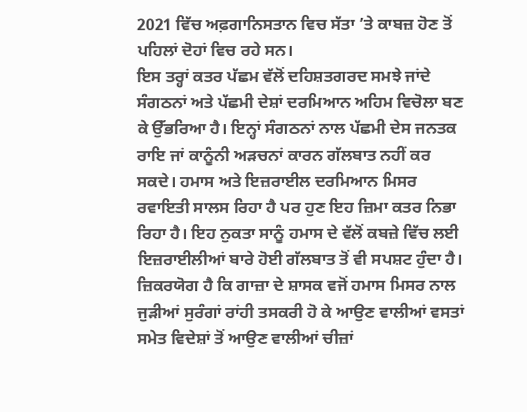2021 ਵਿੱਚ ਅਫ਼ਗਾਨਿਸਤਾਨ ਵਿਚ ਸੱਤਾ ’ਤੇ ਕਾਬਜ਼ ਹੋਣ ਤੋਂ ਪਹਿਲਾਂ ਦੋਹਾਂ ਵਿਚ ਰਹੇ ਸਨ।
ਇਸ ਤਰ੍ਹਾਂ ਕਤਰ ਪੱਛਮ ਵੱਲੋਂ ਦਹਿਸ਼ਤਗਰਦ ਸਮਝੇ ਜਾਂਦੇ ਸੰਗਠਨਾਂ ਅਤੇ ਪੱਛਮੀ ਦੇਸ਼ਾਂ ਦਰਮਿਆਨ ਅਹਿਮ ਵਿਚੋਲਾ ਬਣ ਕੇ ਉੱਭਰਿਆ ਹੈ। ਇਨ੍ਹਾਂ ਸੰਗਠਨਾਂ ਨਾਲ ਪੱਛਮੀ ਦੇਸ ਜਨਤਕ ਰਾਇ ਜਾਂ ਕਾਨੂੰਨੀ ਅੜਚਨਾਂ ਕਾਰਨ ਗੱਲਬਾਤ ਨਹੀਂ ਕਰ ਸਕਦੇ। ਹਮਾਸ ਅਤੇ ਇਜ਼ਰਾਈਲ ਦਰਮਿਆਨ ਮਿਸਰ ਰਵਾਇਤੀ ਸਾਲਸ ਰਿਹਾ ਹੈ ਪਰ ਹੁਣ ਇਹ ਜ਼ਿਮਾ ਕਤਰ ਨਿਭਾ ਰਿਹਾ ਹੈ। ਇਹ ਨੁਕਤਾ ਸਾਨੂੰ ਹਮਾਸ ਦੇ ਵੱਲੋਂ ਕਬਜ਼ੇ ਵਿੱਚ ਲਈ ਇਜ਼ਰਾਈਲੀਆਂ ਬਾਰੇ ਹੋਈ ਗੱਲਬਾਤ ਤੋਂ ਵੀ ਸਪਸ਼ਟ ਹੁੰਦਾ ਹੈ।
ਜ਼ਿਕਰਯੋਗ ਹੈ ਕਿ ਗਾਜ਼ਾ ਦੇ ਸ਼ਾਸਕ ਵਜੋਂ ਹਮਾਸ ਮਿਸਰ ਨਾਲ ਜੁੜੀਆਂ ਸੁਰੰਗਾਂ ਰਾਂਹੀ ਤਸਕਰੀ ਹੋ ਕੇ ਆਉਣ ਵਾਲੀਆਂ ਵਸਤਾਂ ਸਮੇਤ ਵਿਦੇਸ਼ਾਂ ਤੋਂ ਆਉਣ ਵਾਲੀਆਂ ਚੀਜ਼ਾਂ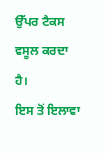ਉੱਪਰ ਟੈਕਸ ਵਸੂਲ ਕਰਦਾ ਹੈ।
ਇਸ ਤੋਂ ਇਲਾਵਾ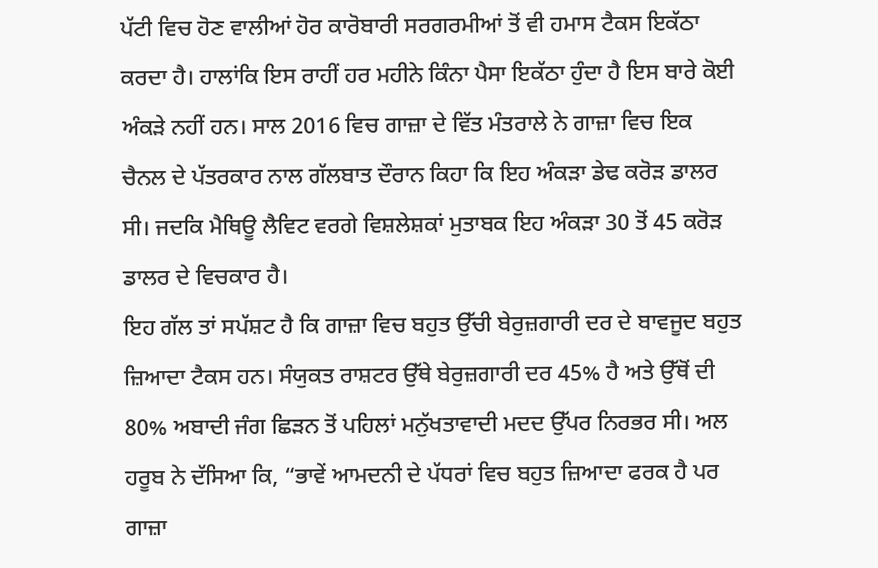ਪੱਟੀ ਵਿਚ ਹੋਣ ਵਾਲੀਆਂ ਹੋਰ ਕਾਰੋਬਾਰੀ ਸਰਗਰਮੀਆਂ ਤੋਂ ਵੀ ਹਮਾਸ ਟੈਕਸ ਇਕੱਠਾ ਕਰਦਾ ਹੈ। ਹਾਲਾਂਕਿ ਇਸ ਰਾਹੀਂ ਹਰ ਮਹੀਨੇ ਕਿੰਨਾ ਪੈਸਾ ਇਕੱਠਾ ਹੁੰਦਾ ਹੈ ਇਸ ਬਾਰੇ ਕੋਈ ਅੰਕੜੇ ਨਹੀਂ ਹਨ। ਸਾਲ 2016 ਵਿਚ ਗਾਜ਼ਾ ਦੇ ਵਿੱਤ ਮੰਤਰਾਲੇ ਨੇ ਗਾਜ਼ਾ ਵਿਚ ਇਕ ਚੈਨਲ ਦੇ ਪੱਤਰਕਾਰ ਨਾਲ ਗੱਲਬਾਤ ਦੌਰਾਨ ਕਿਹਾ ਕਿ ਇਹ ਅੰਕੜਾ ਡੇਢ ਕਰੋੜ ਡਾਲਰ ਸੀ। ਜਦਕਿ ਮੈਥਿਊ ਲੈਵਿਟ ਵਰਗੇ ਵਿਸ਼ਲੇਸ਼ਕਾਂ ਮੁਤਾਬਕ ਇਹ ਅੰਕੜਾ 30 ਤੋਂ 45 ਕਰੋੜ ਡਾਲਰ ਦੇ ਵਿਚਕਾਰ ਹੈ।
ਇਹ ਗੱਲ ਤਾਂ ਸਪੱਸ਼ਟ ਹੈ ਕਿ ਗਾਜ਼ਾ ਵਿਚ ਬਹੁਤ ਉੱਚੀ ਬੇਰੁਜ਼ਗਾਰੀ ਦਰ ਦੇ ਬਾਵਜੂਦ ਬਹੁਤ ਜ਼ਿਆਦਾ ਟੈਕਸ ਹਨ। ਸੰਯੁਕਤ ਰਾਸ਼ਟਰ ਉੱਥੇ ਬੇਰੁਜ਼ਗਾਰੀ ਦਰ 45% ਹੈ ਅਤੇ ਉੱਥੋਂ ਦੀ 80% ਅਬਾਦੀ ਜੰਗ ਛਿੜਨ ਤੋਂ ਪਹਿਲਾਂ ਮਨੁੱਖਤਾਵਾਦੀ ਮਦਦ ਉੱਪਰ ਨਿਰਭਰ ਸੀ। ਅਲ ਹਰੂਬ ਨੇ ਦੱਸਿਆ ਕਿ, “ਭਾਵੇਂ ਆਮਦਨੀ ਦੇ ਪੱਧਰਾਂ ਵਿਚ ਬਹੁਤ ਜ਼ਿਆਦਾ ਫਰਕ ਹੈ ਪਰ ਗਾਜ਼ਾ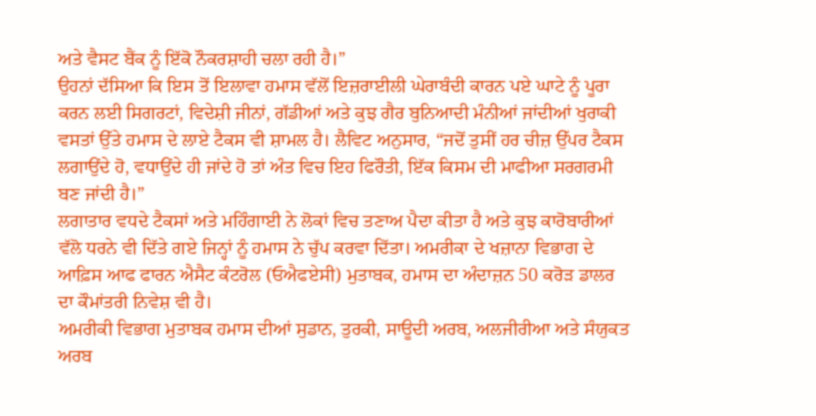ਅਤੇ ਵੈਸਟ ਬੈਂਕ ਨੂੰ ਇੱਕੋ ਨੌਕਰਸ਼ਾਹੀ ਚਲਾ ਰਹੀ ਹੈ।”
ਉਹਨਾਂ ਦੱਸਿਆ ਕਿ ਇਸ ਤੋਂ ਇਲਾਵਾ ਹਮਾਸ ਵੱਲੋਂ ਇਜ਼ਰਾਈਲੀ ਘੇਰਾਬੰਦੀ ਕਾਰਨ ਪਏ ਘਾਟੇ ਨੂੰ ਪੂਰਾ ਕਰਨ ਲਈ ਸਿਗਰਟਾਂ, ਵਿਦੇਸ਼ੀ ਜੀਨਾਂ, ਗੱਡੀਆਂ ਅਤੇ ਕੁਝ ਗੈਰ ਬੁਨਿਆਦੀ ਮੰਨੀਆਂ ਜਾਂਦੀਆਂ ਖੁਰਾਕੀ ਵਸਤਾਂ ਉੱਤੇ ਹਮਾਸ ਦੇ ਲਾਏ ਟੈਕਸ ਵੀ ਸ਼ਾਮਲ ਹੈ। ਲੈਵਿਟ ਅਨੁਸਾਰ, “ਜਦੋਂ ਤੁਸੀਂ ਹਰ ਚੀਜ਼ ਉੱਪਰ ਟੈਕਸ ਲਗਾਉਂਦੇ ਹੋ, ਵਧਾਉਂਦੇ ਹੀ ਜਾਂਦੇ ਹੋ ਤਾਂ ਅੰਤ ਵਿਚ ਇਹ ਫਿਰੌਤੀ, ਇੱਕ ਕਿਸਮ ਦੀ ਮਾਫੀਆ ਸਰਗਰਮੀ ਬਣ ਜਾਂਦੀ ਹੈ।”
ਲਗਾਤਾਰ ਵਧਦੇ ਟੈਕਸਾਂ ਅਤੇ ਮਹਿੰਗਾਈ ਨੇ ਲੋਕਾਂ ਵਿਚ ਤਣਾਅ ਪੈਦਾ ਕੀਤਾ ਹੈ ਅਤੇ ਕੁਝ ਕਾਰੋਬਾਰੀਆਂ ਵੱਲੋ ਧਰਨੇ ਵੀ ਦਿੱਤੇ ਗਏ ਜਿਨ੍ਹਾਂ ਨੂੰ ਹਮਾਸ ਨੇ ਚੁੱਪ ਕਰਵਾ ਦਿੱਤਾ। ਅਮਰੀਕਾ ਦੇ ਖਜ਼ਾਨਾ ਵਿਭਾਗ ਦੇ ਆਫ਼ਿਸ ਆਫ ਫਾਰਨ ਐਸੈਟ ਕੰਟਰੋਲ (ਓਐਫਏਸੀ) ਮੁਤਾਬਕ, ਹਮਾਸ ਦਾ ਅੰਦਾਜ਼ਨ 50 ਕਰੋੜ ਡਾਲਰ ਦਾ ਕੌਮਾਂਤਰੀ ਨਿਵੇਸ਼ ਵੀ ਹੈ।
ਅਮਰੀਕੀ ਵਿਭਾਗ ਮੁਤਾਬਕ ਹਮਾਸ ਦੀਆਂ ਸੁਡਾਨ, ਤੁਰਕੀ, ਸਾਊਦੀ ਅਰਬ, ਅਲਜੀਰੀਆ ਅਤੇ ਸੰਯੁਕਤ ਅਰਬ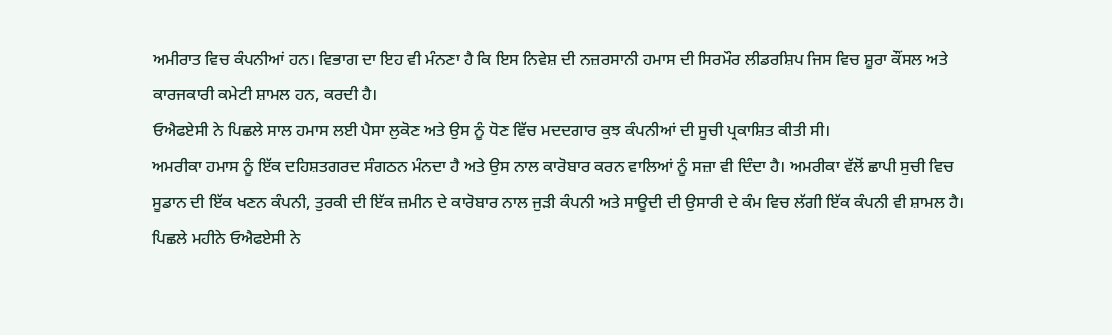ਅਮੀਰਾਤ ਵਿਚ ਕੰਪਨੀਆਂ ਹਨ। ਵਿਭਾਗ ਦਾ ਇਹ ਵੀ ਮੰਨਣਾ ਹੈ ਕਿ ਇਸ ਨਿਵੇਸ਼ ਦੀ ਨਜ਼ਰਸਾਨੀ ਹਮਾਸ ਦੀ ਸਿਰਮੌਰ ਲੀਡਰਸ਼ਿਪ ਜਿਸ ਵਿਚ ਸ਼ੂਰਾ ਕੌਂਸਲ ਅਤੇ ਕਾਰਜਕਾਰੀ ਕਮੇਟੀ ਸ਼ਾਮਲ ਹਨ, ਕਰਦੀ ਹੈ।
ਓਐਫਏਸੀ ਨੇ ਪਿਛਲੇ ਸਾਲ ਹਮਾਸ ਲਈ ਪੈਸਾ ਲੁਕੋਣ ਅਤੇ ਉਸ ਨੂੰ ਧੋਣ ਵਿੱਚ ਮਦਦਗਾਰ ਕੁਝ ਕੰਪਨੀਆਂ ਦੀ ਸੂਚੀ ਪ੍ਰਕਾਸ਼ਿਤ ਕੀਤੀ ਸੀ।
ਅਮਰੀਕਾ ਹਮਾਸ ਨੂੰ ਇੱਕ ਦਹਿਸ਼ਤਗਰਦ ਸੰਗਠਨ ਮੰਨਦਾ ਹੈ ਅਤੇ ਉਸ ਨਾਲ ਕਾਰੋਬਾਰ ਕਰਨ ਵਾਲਿਆਂ ਨੂੰ ਸਜ਼ਾ ਵੀ ਦਿੰਦਾ ਹੈ। ਅਮਰੀਕਾ ਵੱਲੋਂ ਛਾਪੀ ਸੁਚੀ ਵਿਚ ਸੂਡਾਨ ਦੀ ਇੱਕ ਖਣਨ ਕੰਪਨੀ, ਤੁਰਕੀ ਦੀ ਇੱਕ ਜ਼ਮੀਨ ਦੇ ਕਾਰੋਬਾਰ ਨਾਲ ਜੁੜੀ ਕੰਪਨੀ ਅਤੇ ਸਾਊਦੀ ਦੀ ਉਸਾਰੀ ਦੇ ਕੰਮ ਵਿਚ ਲੱਗੀ ਇੱਕ ਕੰਪਨੀ ਵੀ ਸ਼ਾਮਲ ਹੈ।
ਪਿਛਲੇ ਮਹੀਨੇ ਓਐਫਏਸੀ ਨੇ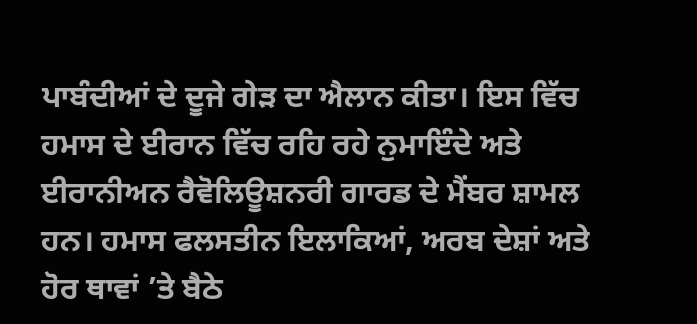ਪਾਬੰਦੀਆਂ ਦੇ ਦੂਜੇ ਗੇੜ ਦਾ ਐਲਾਨ ਕੀਤਾ। ਇਸ ਵਿੱਚ ਹਮਾਸ ਦੇ ਈਰਾਨ ਵਿੱਚ ਰਹਿ ਰਹੇ ਨੁਮਾਇੰਦੇ ਅਤੇ ਈਰਾਨੀਅਨ ਰੈਵੋਲਿਊਸ਼ਨਰੀ ਗਾਰਡ ਦੇ ਮੈਂਬਰ ਸ਼ਾਮਲ ਹਨ। ਹਮਾਸ ਫਲਸਤੀਨ ਇਲਾਕਿਆਂ, ਅਰਬ ਦੇਸ਼ਾਂ ਅਤੇ ਹੋਰ ਥਾਵਾਂ ’ਤੇ ਬੈਠੇ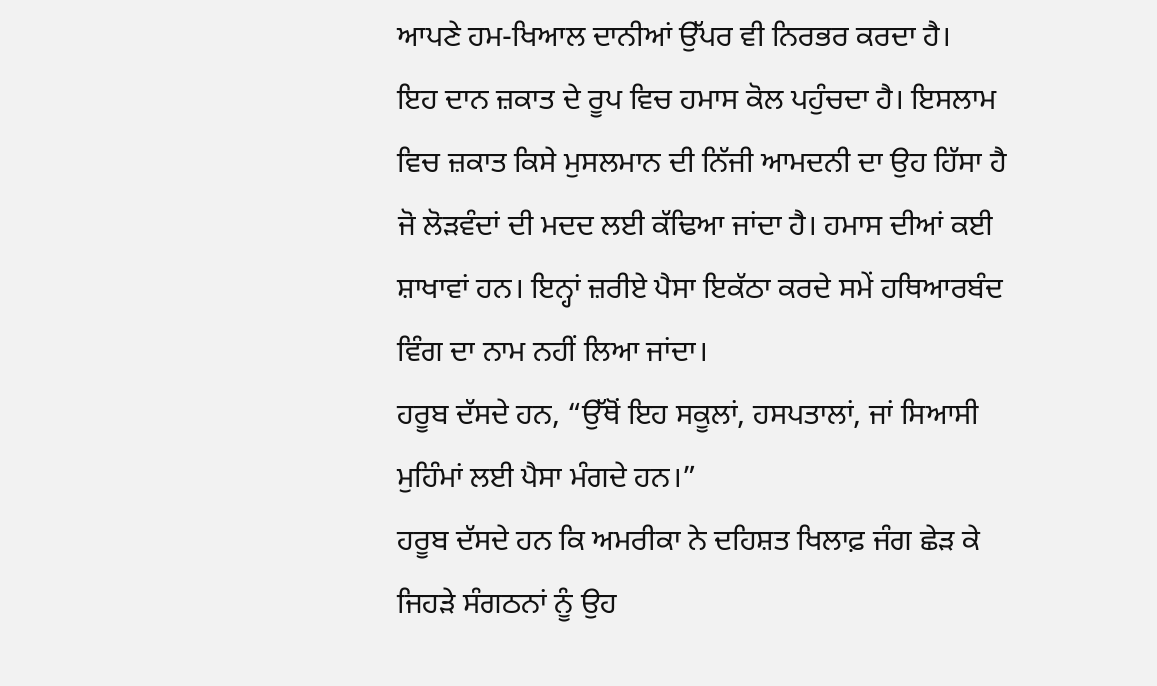ਆਪਣੇ ਹਮ-ਖਿਆਲ ਦਾਨੀਆਂ ਉੱਪਰ ਵੀ ਨਿਰਭਰ ਕਰਦਾ ਹੈ।
ਇਹ ਦਾਨ ਜ਼ਕਾਤ ਦੇ ਰੂਪ ਵਿਚ ਹਮਾਸ ਕੋਲ ਪਹੁੰਚਦਾ ਹੈ। ਇਸਲਾਮ ਵਿਚ ਜ਼ਕਾਤ ਕਿਸੇ ਮੁਸਲਮਾਨ ਦੀ ਨਿੱਜੀ ਆਮਦਨੀ ਦਾ ਉਹ ਹਿੱਸਾ ਹੈ ਜੋ ਲੋੜਵੰਦਾਂ ਦੀ ਮਦਦ ਲਈ ਕੱਢਿਆ ਜਾਂਦਾ ਹੈ। ਹਮਾਸ ਦੀਆਂ ਕਈ ਸ਼ਾਖਾਵਾਂ ਹਨ। ਇਨ੍ਹਾਂ ਜ਼ਰੀਏ ਪੈਸਾ ਇਕੱਠਾ ਕਰਦੇ ਸਮੇਂ ਹਥਿਆਰਬੰਦ ਵਿੰਗ ਦਾ ਨਾਮ ਨਹੀਂ ਲਿਆ ਜਾਂਦਾ।
ਹਰੂਬ ਦੱਸਦੇ ਹਨ, “ਉੱਥੋਂ ਇਹ ਸਕੂਲਾਂ, ਹਸਪਤਾਲਾਂ, ਜਾਂ ਸਿਆਸੀ ਮੁਹਿੰਮਾਂ ਲਈ ਪੈਸਾ ਮੰਗਦੇ ਹਨ।”
ਹਰੂਬ ਦੱਸਦੇ ਹਨ ਕਿ ਅਮਰੀਕਾ ਨੇ ਦਹਿਸ਼ਤ ਖਿਲਾਫ਼ ਜੰਗ ਛੇੜ ਕੇ ਜਿਹੜੇ ਸੰਗਠਨਾਂ ਨੂੰ ਉਹ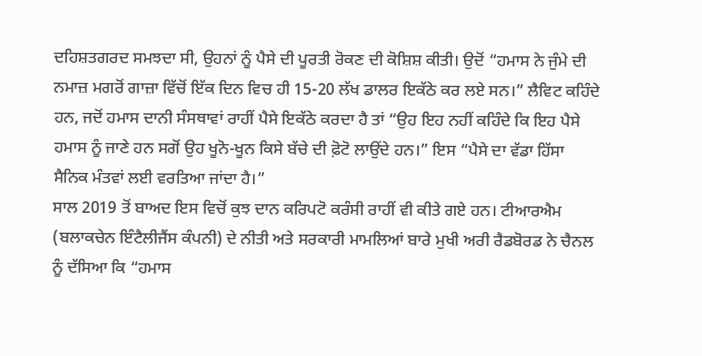ਦਹਿਸ਼ਤਗਰਦ ਸਮਝਦਾ ਸੀ, ਉਹਨਾਂ ਨੂੰ ਪੈਸੇ ਦੀ ਪੂਰਤੀ ਰੋਕਣ ਦੀ ਕੋਸ਼ਿਸ਼ ਕੀਤੀ। ਉਦੋਂ “ਹਮਾਸ ਨੇ ਜੁੰਮੇ ਦੀ ਨਮਾਜ਼ ਮਗਰੋਂ ਗਾਜ਼ਾ ਵਿੱਚੋਂ ਇੱਕ ਦਿਨ ਵਿਚ ਹੀ 15-20 ਲੱਖ ਡਾਲਰ ਇਕੱਠੇ ਕਰ ਲਏ ਸਨ।” ਲੈਵਿਟ ਕਹਿੰਦੇ ਹਨ, ਜਦੋਂ ਹਮਾਸ ਦਾਨੀ ਸੰਸਥਾਵਾਂ ਰਾਹੀਂ ਪੈਸੇ ਇਕੱਠੇ ਕਰਦਾ ਹੈ ਤਾਂ “ਉਹ ਇਹ ਨਹੀਂ ਕਹਿੰਦੇ ਕਿ ਇਹ ਪੈਸੇ ਹਮਾਸ ਨੂੰ ਜਾਣੇ ਹਨ ਸਗੋਂ ਉਹ ਖੂਨੋ-ਖੂਨ ਕਿਸੇ ਬੱਚੇ ਦੀ ਫ਼ੋਟੋ ਲਾਉਂਦੇ ਹਨ।” ਇਸ “ਪੈਸੇ ਦਾ ਵੱਡਾ ਹਿੱਸਾ ਸੈਨਿਕ ਮੰਤਵਾਂ ਲਈ ਵਰਤਿਆ ਜਾਂਦਾ ਹੈ।”
ਸਾਲ 2019 ਤੋਂ ਬਾਅਦ ਇਸ ਵਿਚੋਂ ਕੁਝ ਦਾਨ ਕਰਿਪਟੋ ਕਰੰਸੀ ਰਾਹੀਂ ਵੀ ਕੀਤੇ ਗਏ ਹਨ। ਟੀਆਰਐਮ (ਬਲਾਕਚੇਨ ਇੰਟੈਲੀਜੈਂਸ ਕੰਪਨੀ) ਦੇ ਨੀਤੀ ਅਤੇ ਸਰਕਾਰੀ ਮਾਮਲਿਆਂ ਬਾਰੇ ਮੁਖੀ ਅਰੀ ਰੈਡਬੋਰਡ ਨੇ ਚੈਨਲ ਨੂੰ ਦੱਸਿਆ ਕਿ “ਹਮਾਸ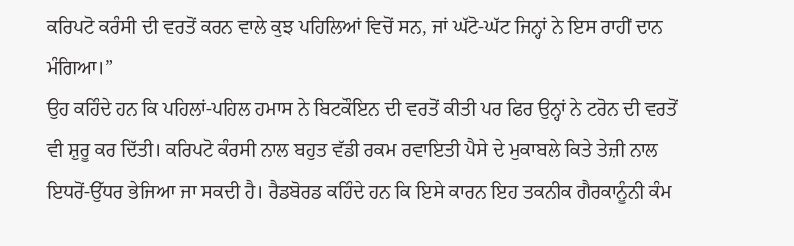ਕਰਿਪਟੋ ਕਰੰਸੀ ਦੀ ਵਰਤੋਂ ਕਰਨ ਵਾਲੇ ਕੁਝ ਪਹਿਲਿਆਂ ਵਿਚੋਂ ਸਨ, ਜਾਂ ਘੱਟੋ-ਘੱਟ ਜਿਨ੍ਹਾਂ ਨੇ ਇਸ ਰਾਹੀਂ ਦਾਨ ਮੰਗਿਆ।”
ਉਹ ਕਹਿੰਦੇ ਹਨ ਕਿ ਪਹਿਲਾਂ-ਪਹਿਲ ਹਮਾਸ ਨੇ ਬਿਟਕੌਇਨ ਦੀ ਵਰਤੋਂ ਕੀਤੀ ਪਰ ਫਿਰ ਉਨ੍ਹਾਂ ਨੇ ਟਰੋਨ ਦੀ ਵਰਤੋਂ ਵੀ ਸ਼ੁਰੂ ਕਰ ਦਿੱਤੀ। ਕਰਿਪਟੋ ਕੰਰਸੀ ਨਾਲ ਬਹੁਤ ਵੱਡੀ ਰਕਮ ਰਵਾਇਤੀ ਪੈਸੇ ਦੇ ਮੁਕਾਬਲੇ ਕਿਤੇ ਤੇਜ਼ੀ ਨਾਲ ਇਧਰੋਂ-ਉੱਧਰ ਭੇਜਿਆ ਜਾ ਸਕਦੀ ਹੈ। ਰੈਡਬੋਰਡ ਕਹਿੰਦੇ ਹਨ ਕਿ ਇਸੇ ਕਾਰਨ ਇਹ ਤਕਨੀਕ ਗੈਰਕਾਨੂੰਨੀ ਕੰਮ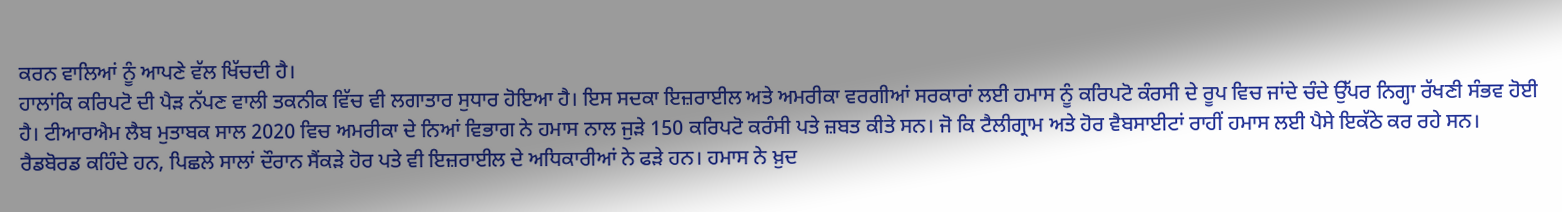ਕਰਨ ਵਾਲਿਆਂ ਨੂੰ ਆਪਣੇ ਵੱਲ ਖਿੱਚਦੀ ਹੈ।
ਹਾਲਾਂਕਿ ਕਰਿਪਟੋ ਦੀ ਪੈੜ ਨੱਪਣ ਵਾਲੀ ਤਕਨੀਕ ਵਿੱਚ ਵੀ ਲਗਾਤਾਰ ਸੁਧਾਰ ਹੋਇਆ ਹੈ। ਇਸ ਸਦਕਾ ਇਜ਼ਰਾਈਲ ਅਤੇ ਅਮਰੀਕਾ ਵਰਗੀਆਂ ਸਰਕਾਰਾਂ ਲਈ ਹਮਾਸ ਨੂੰ ਕਰਿਪਟੋ ਕੰਰਸੀ ਦੇ ਰੂਪ ਵਿਚ ਜਾਂਦੇ ਚੰਦੇ ਉੱਪਰ ਨਿਗ੍ਹਾ ਰੱਖਣੀ ਸੰਭਵ ਹੋਈ ਹੈ। ਟੀਆਰਐਮ ਲੈਬ ਮੁਤਾਬਕ ਸਾਲ 2020 ਵਿਚ ਅਮਰੀਕਾ ਦੇ ਨਿਆਂ ਵਿਭਾਗ ਨੇ ਹਮਾਸ ਨਾਲ ਜੁੜੇ 150 ਕਰਿਪਟੋ ਕਰੰਸੀ ਪਤੇ ਜ਼ਬਤ ਕੀਤੇ ਸਨ। ਜੋ ਕਿ ਟੈਲੀਗ੍ਰਾਮ ਅਤੇ ਹੋਰ ਵੈਬਸਾਈਟਾਂ ਰਾਹੀਂ ਹਮਾਸ ਲਈ ਪੈਸੇ ਇਕੱਠੇ ਕਰ ਰਹੇ ਸਨ।
ਰੈਡਬੋਰਡ ਕਹਿੰਦੇ ਹਨ, ਪਿਛਲੇ ਸਾਲਾਂ ਦੌਰਾਨ ਸੈਂਕੜੇ ਹੋਰ ਪਤੇ ਵੀ ਇਜ਼ਰਾਈਲ ਦੇ ਅਧਿਕਾਰੀਆਂ ਨੇ ਫੜੇ ਹਨ। ਹਮਾਸ ਨੇ ਖ਼ੁਦ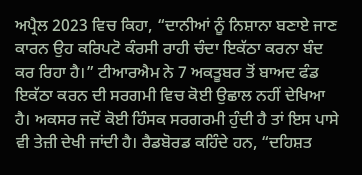ਅਪ੍ਰੈਲ 2023 ਵਿਚ ਕਿਹਾ, “ਦਾਨੀਆਂ ਨੂੰ ਨਿਸ਼ਾਨਾ ਬਣਾਏ ਜਾਣ ਕਾਰਨ ਉਹ ਕਰਿਪਟੋ ਕੰਰਸੀ ਰਾਹੀ ਚੰਦਾ ਇਕੱਠਾ ਕਰਨਾ ਬੰਦ ਕਰ ਰਿਹਾ ਹੈ।” ਟੀਆਰਐਮ ਨੇ 7 ਅਕਤੂਬਰ ਤੋਂ ਬਾਅਦ ਫੰਡ ਇਕੱਠਾ ਕਰਨ ਦੀ ਸਰਗਮੀ ਵਿਚ ਕੋਈ ਉਛਾਲ ਨਹੀਂ ਦੇਖਿਆ ਹੈ। ਅਕਸਰ ਜਦੋਂ ਕੋਈ ਹਿੰਸਕ ਸਰਗਰਮੀ ਹੁੰਦੀ ਹੈ ਤਾਂ ਇਸ ਪਾਸੇ ਵੀ ਤੇਜ਼ੀ ਦੇਖੀ ਜਾਂਦੀ ਹੈ। ਰੈਡਬੋਰਡ ਕਹਿੰਦੇ ਹਨ, “ਦਹਿਸ਼ਤ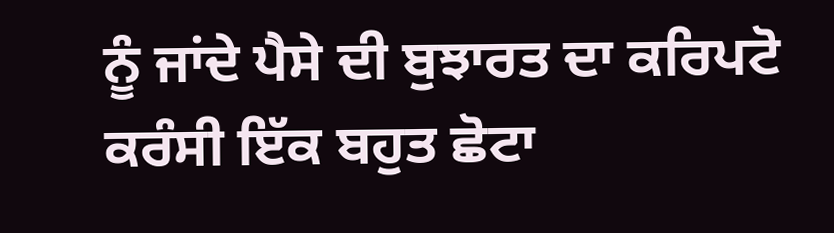ਨੂੰ ਜਾਂਦੇ ਪੈਸੇ ਦੀ ਬੁਝਾਰਤ ਦਾ ਕਰਿਪਟੋ ਕਰੰਸੀ ਇੱਕ ਬਹੁਤ ਛੋਟਾ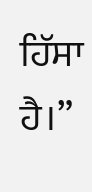ਹਿੱਸਾ ਹੈ।”